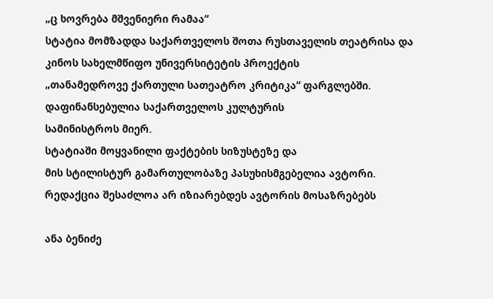„ც ხოვრება მშვენიერი რამაა“
სტატია მომზადდა საქართველოს შოთა რუსთაველის თეატრისა და
კინოს სახელმწიფო უნივერსიტეტის პროექტის
„თანამედროვე ქართული სათეატრო კრიტიკა“ ფარგლებში.
დაფინანსებულია საქართველოს კულტურის
სამინისტროს მიერ.
სტატიაში მოყვანილი ფაქტების სიზუსტეზე და
მის სტილისტურ გამართულობაზე პასუხისმგებელია ავტორი.
რედაქცია შესაძლოა არ იზიარებდეს ავტორის მოსაზრებებს

ანა ბენიძე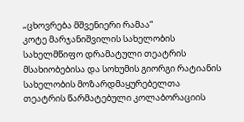„ცხოვრება მშვენიერი რამაა“
კოტე მარჯანიშვილის სახელობის სახელმწიფო დრამატული თეატრის მსახიობებისა და სოხუმის გიორგი რატიანის სახელობის მოზარდმაყურებელთა თეატრის წარმატებული კოლაბორაციის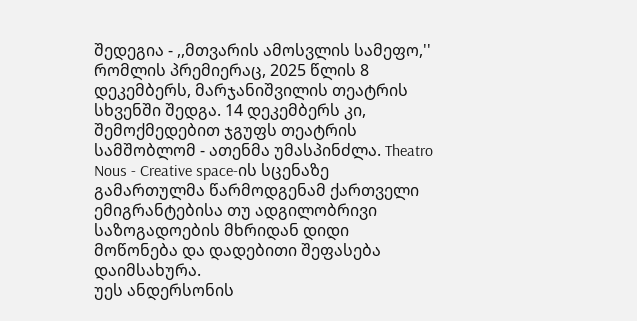შედეგია - ,,მთვარის ამოსვლის სამეფო,'' რომლის პრემიერაც, 2025 წლის 8 დეკემბერს, მარჯანიშვილის თეატრის სხვენში შედგა. 14 დეკემბერს კი, შემოქმედებით ჯგუფს თეატრის სამშობლომ - ათენმა უმასპინძლა. Theatro Nous - Creative space-ის სცენაზე გამართულმა წარმოდგენამ ქართველი ემიგრანტებისა თუ ადგილობრივი საზოგადოების მხრიდან დიდი მოწონება და დადებითი შეფასება დაიმსახურა.
უეს ანდერსონის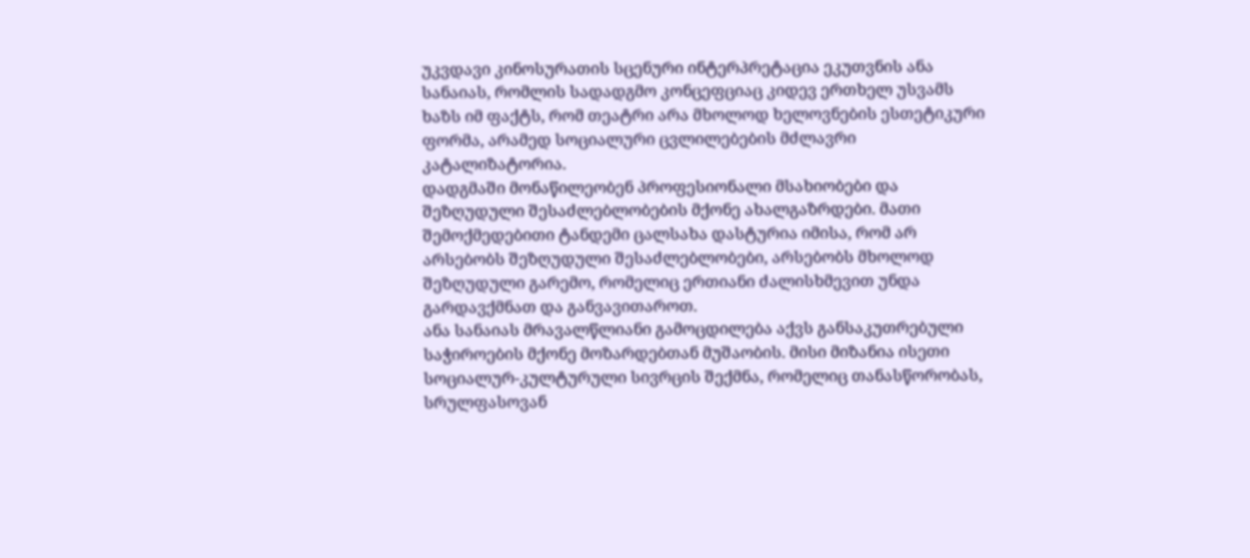უკვდავი კინოსურათის სცენური ინტერპრეტაცია ეკუთვნის ანა სანაიას, რომლის სადადგმო კონცეფციაც კიდევ ერთხელ უსვამს ხაზს იმ ფაქტს, რომ თეატრი არა მხოლოდ ხელოვნების ესთეტიკური ფორმა, არამედ სოციალური ცვლილებების მძლავრი კატალიზატორია.
დადგმაში მონაწილეობენ პროფესიონალი მსახიობები და შეზღუდული შესაძლებლობების მქონე ახალგაზრდები. მათი შემოქმედებითი ტანდემი ცალსახა დასტურია იმისა, რომ არ არსებობს შეზღუდული შესაძლებლობები, არსებობს მხოლოდ შეზღუდული გარემო, რომელიც ერთიანი ძალისხმევით უნდა გარდავქმნათ და განვავითაროთ.
ანა სანაიას მრავალწლიანი გამოცდილება აქვს განსაკუთრებული საჭიროების მქონე მოზარდებთან მუშაობის. მისი მიზანია ისეთი სოციალურ-კულტურული სივრცის შექმნა, რომელიც თანასწორობას, სრულფასოვან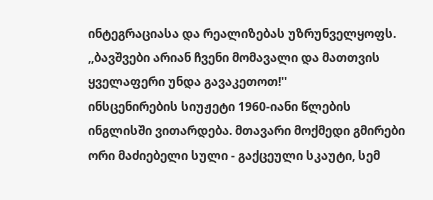ინტეგრაციასა და რეალიზებას უზრუნველყოფს. ,,ბავშვები არიან ჩვენი მომავალი და მათთვის ყველაფერი უნდა გავაკეთოთ!''
ინსცენირების სიუჟეტი 1960-იანი წლების ინგლისში ვითარდება. მთავარი მოქმედი გმირები ორი მაძიებელი სული - გაქცეული სკაუტი, სემ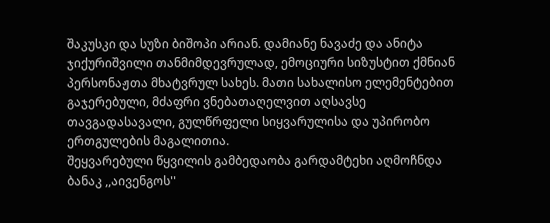შაკუსკი და სუზი ბიშოპი არიან. დამიანე ნავაძე და ანიტა ჯიქურიშვილი თანმიმდევრულად, ემოციური სიზუსტით ქმნიან პერსონაჟთა მხატვრულ სახეს. მათი სახალისო ელემენტებით გაჯერებული, მძაფრი ვნებათაღელვით აღსავსე თავგადასავალი, გულწრფელი სიყვარულისა და უპირობო ერთგულების მაგალითია.
შეყვარებული წყვილის გამბედაობა გარდამტეხი აღმოჩნდა ბანაკ ,,აივენგოს''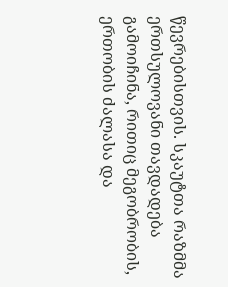წევრებისთვის. სკაუტთა რაზმმა ერთსულოვანი თავდადება გამოიჩინა, რითიც მეგობრობის, ერთობის ძალასა და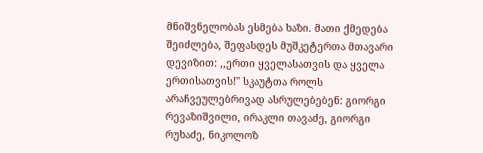მნიშვნელობას ესმება ხაზი. მათი ქმედება შეიძლება, შეფასდეს მუშკეტერთა მთავარი დევიზით: ,,ერთი ყველასათვის და ყველა ერთისათვის!'' სკაუტთა როლს არაჩვეულებრივად ასრულებებენ: გიორგი რევაზიშვილი, ირაკლი თავაძე, გიორგი რუხაძე, ნიკოლოზ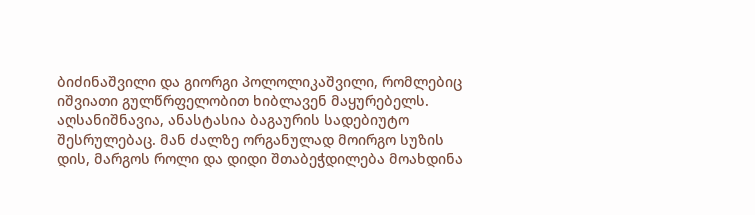ბიძინაშვილი და გიორგი პოლოლიკაშვილი, რომლებიც იშვიათი გულწრფელობით ხიბლავენ მაყურებელს.
აღსანიშნავია, ანასტასია ბაგაურის სადებიუტო შესრულებაც. მან ძალზე ორგანულად მოირგო სუზის დის, მარგოს როლი და დიდი შთაბეჭდილება მოახდინა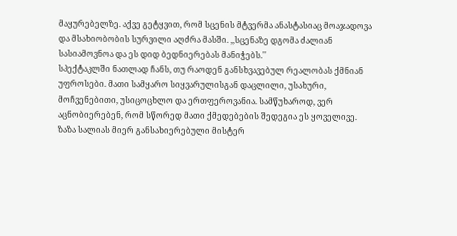მაყურებელზე. აქვე გეტყვით, რომ სცენის მტვერმა ანასტასიაც მოაჯადოვა და მსახიობობის სურვილი აღძრა მასში. ,,სცენაზე დგომა ძალიან სასიამოვნოა და ეს დიდ ბედნიერებას მანიჭებს.''
სპექტაკლში ნათლად ჩანს, თუ რაოდენ განსხვავებულ რეალობას ქმნიან უფროსები. მათი სამყარო სიყვარულისგან დაცლილი, უსახური, მოჩვენებითი, უსიცოცხლო და ერთფეროვანია. სამწუხაროდ, ვერ აცნობიერებენ, რომ სწორედ მათი ქმედებების შედეგია ეს ყოველივე.
ზაზა სალიას მიერ განსახიერებული მისტერ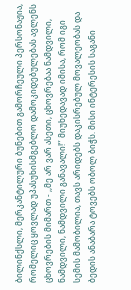ბილინქსლი, მერკანტილური ბუნებით გამორჩეული პერსონაჟია, რომელიც ყოვლად უპასუხისმგებლო დამოკიდებულებას ავლენს ცხოვრების მიმართ - ,,მე არ ვარ ასეთი, ცხოვრებაა ნამდვილი, ნამდვილი, ნამდვილი განავალი!’’ მიუხედავად იმისა, რომ იგი სემის მამობილია, თავს არიდებს დაკისრებულ მოვალეობას და ბედის ანაბარა ტოვებს ობოლ ბიჭს. მისი ინტერესის საგანი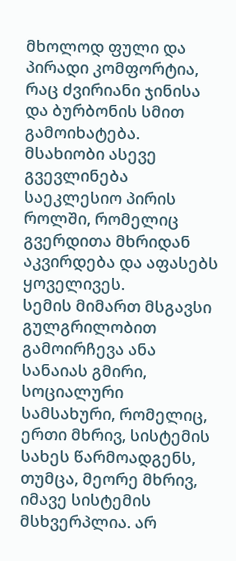მხოლოდ ფული და პირადი კომფორტია, რაც ძვირიანი ჯინისა და ბურბონის სმით გამოიხატება. მსახიობი ასევე გვევლინება საეკლესიო პირის როლში, რომელიც გვერდითა მხრიდან აკვირდება და აფასებს ყოველივეს.
სემის მიმართ მსგავსი გულგრილობით გამოირჩევა ანა სანაიას გმირი, სოციალური სამსახური, რომელიც, ერთი მხრივ, სისტემის სახეს წარმოადგენს, თუმცა, მეორე მხრივ, იმავე სისტემის მსხვერპლია. არ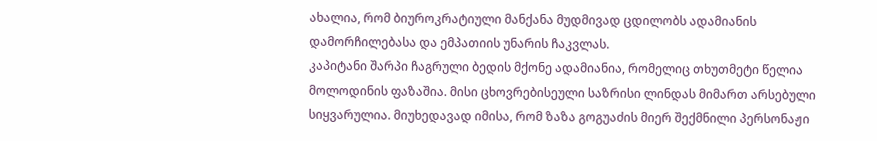ახალია, რომ ბიუროკრატიული მანქანა მუდმივად ცდილობს ადამიანის დამორჩილებასა და ემპათიის უნარის ჩაკვლას.
კაპიტანი შარპი ჩაგრული ბედის მქონე ადამიანია, რომელიც თხუთმეტი წელია მოლოდინის ფაზაშია. მისი ცხოვრებისეული საზრისი ლინდას მიმართ არსებული სიყვარულია. მიუხედავად იმისა, რომ ზაზა გოგუაძის მიერ შექმნილი პერსონაჟი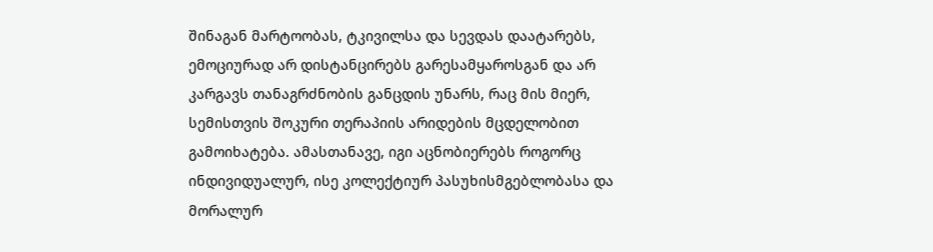შინაგან მარტოობას, ტკივილსა და სევდას დაატარებს, ემოციურად არ დისტანცირებს გარესამყაროსგან და არ კარგავს თანაგრძნობის განცდის უნარს, რაც მის მიერ, სემისთვის შოკური თერაპიის არიდების მცდელობით გამოიხატება. ამასთანავე, იგი აცნობიერებს როგორც ინდივიდუალურ, ისე კოლექტიურ პასუხისმგებლობასა და მორალურ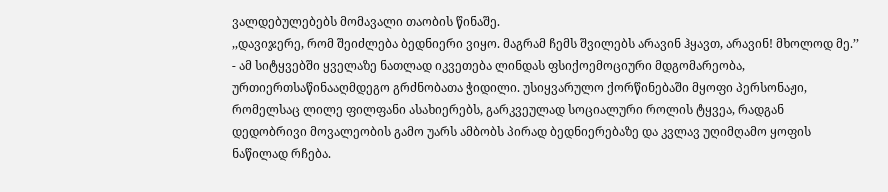ვალდებულებებს მომავალი თაობის წინაშე.
,,დავიჯერე, რომ შეიძლება ბედნიერი ვიყო. მაგრამ ჩემს შვილებს არავინ ჰყავთ, არავინ! მხოლოდ მე.’’ - ამ სიტყვებში ყველაზე ნათლად იკვეთება ლინდას ფსიქოემოციური მდგომარეობა, ურთიერთსაწინააღმდეგო გრძნობათა ჭიდილი. უსიყვარულო ქორწინებაში მყოფი პერსონაჟი, რომელსაც ლილე ფილფანი ასახიერებს, გარკვეულად სოციალური როლის ტყვეა, რადგან დედობრივი მოვალეობის გამო უარს ამბობს პირად ბედნიერებაზე და კვლავ უღიმღამო ყოფის ნაწილად რჩება.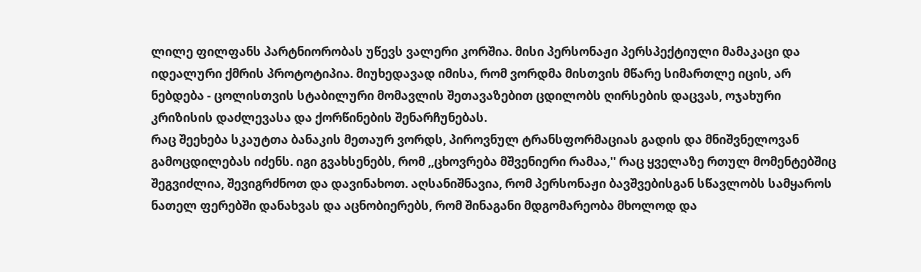ლილე ფილფანს პარტნიორობას უწევს ვალერი კორშია. მისი პერსონაჟი პერსპექტიული მამაკაცი და იდეალური ქმრის პროტოტიპია. მიუხედავად იმისა, რომ ვორდმა მისთვის მწარე სიმართლე იცის, არ ნებდება - ცოლისთვის სტაბილური მომავლის შეთავაზებით ცდილობს ღირსების დაცვას, ოჯახური კრიზისის დაძლევასა და ქორწინების შენარჩუნებას.
რაც შეეხება სკაუტთა ბანაკის მეთაურ ვორდს, პიროვნულ ტრანსფორმაციას გადის და მნიშვნელოვან გამოცდილებას იძენს. იგი გვახსენებს, რომ ,,ცხოვრება მშვენიერი რამაა,'' რაც ყველაზე რთულ მომენტებშიც შეგვიძლია, შევიგრძნოთ და დავინახოთ. აღსანიშნავია, რომ პერსონაჟი ბავშვებისგან სწავლობს სამყაროს ნათელ ფერებში დანახვას და აცნობიერებს, რომ შინაგანი მდგომარეობა მხოლოდ და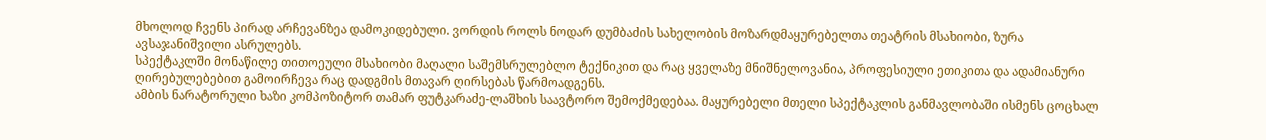მხოლოდ ჩვენს პირად არჩევანზეა დამოკიდებული. ვორდის როლს ნოდარ დუმბაძის სახელობის მოზარდმაყურებელთა თეატრის მსახიობი, ზურა ავსაჯანიშვილი ასრულებს.
სპექტაკლში მონაწილე თითოეული მსახიობი მაღალი საშემსრულებლო ტექნიკით და რაც ყველაზე მნიშნელოვანია, პროფესიული ეთიკითა და ადამიანური ღირებულებებით გამოირჩევა რაც დადგმის მთავარ ღირსებას წარმოადგენს.
ამბის ნარატორული ხაზი კომპოზიტორ თამარ ფუტკარაძე-ლაშხის საავტორო შემოქმედებაა. მაყურებელი მთელი სპექტაკლის განმავლობაში ისმენს ცოცხალ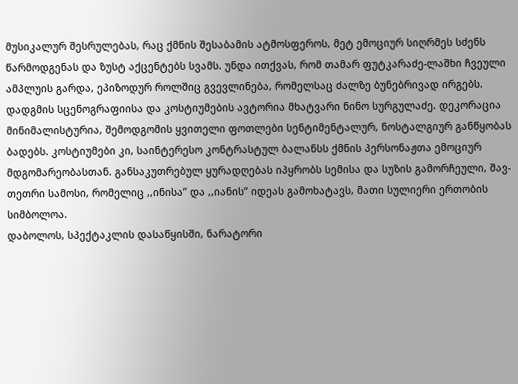მუსიკალურ შესრულებას, რაც ქმნის შესაბამის ატმოსფეროს, მეტ ემოციურ სიღრმეს სძენს წარმოდგენას და ზუსტ აქცენტებს სვამს. უნდა ითქვას, რომ თამარ ფუტკარაძე-ლაშხი ჩვეული ამპლუის გარდა, ეპიზოდურ როლშიც გვევლინება, რომელსაც ძალზე ბუნებრივად ირგებს.
დადგმის სცენოგრაფიისა და კოსტიუმების ავტორია მხატვარი ნინო სურგულაძე. დეკორაცია მინიმალისტურია, შემოდგომის ყვითელი ფოთლები სენტიმენტალურ, ნოსტალგიურ განწყობას ბადებს. კოსტიუმები კი, საინტერესო კონტრასტულ ბალანსს ქმნის პერსონაჟთა ემოციურ მდგომარეობასთან. განსაკუთრებულ ყურადღებას იპყრობს სემისა და სუზის გამორჩეული, შავ-თეთრი სამოსი, რომელიც ,,ინისა’’ და ,,იანის’’ იდეას გამოხატავს, მათი სულიერი ერთობის სიმბოლოა.
დაბოლოს, სპექტაკლის დასაწყისში, ნარატორი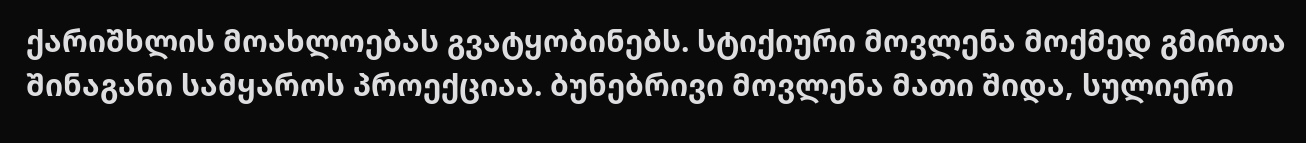ქარიშხლის მოახლოებას გვატყობინებს. სტიქიური მოვლენა მოქმედ გმირთა შინაგანი სამყაროს პროექციაა. ბუნებრივი მოვლენა მათი შიდა, სულიერი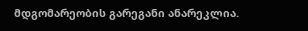მდგომარეობის გარეგანი ანარეკლია.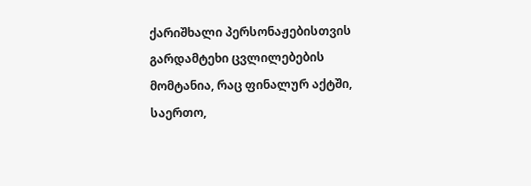ქარიშხალი პერსონაჟებისთვის გარდამტეხი ცვლილებების მომტანია, რაც ფინალურ აქტში, საერთო,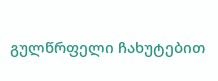გულწრფელი ჩახუტებით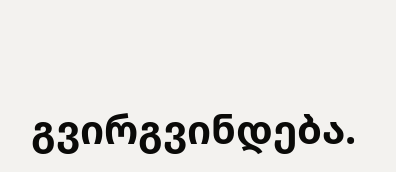გვირგვინდება.